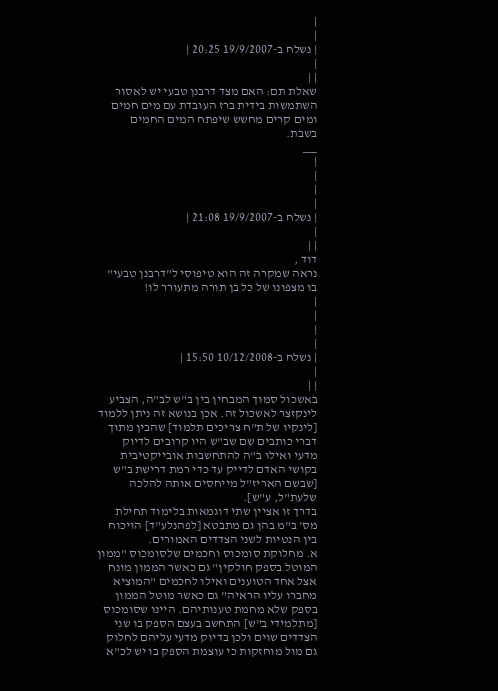|
|
| נשלח ב-19/9/2007 20:25 |
|
| |
שאלת תם: האם מצד דרבנן טבעי יש לאסור השתמשות בידית ברז העובדת עם מים חמים ומים קרים מחשש שיפתח המים החמים בשבת.
___
|
|
|
|
| נשלח ב-19/9/2007 21:08 |
|
| |
דוד ,
נראה שמקרה זה הוא טיפוסי ל"דרבנן טבעי" בו מצפונו של כל בן תורה מתעורר לו!
|
|
|
|
| נשלח ב-10/12/2008 15:50 |
|
| |
באשכול סמוך המבחין בין ב"ש לב"ה, הצביע לינקזצר לאשכול זה. אכן בנושא זה ניתן ללמוד [לינקיו של ת"ח צריכים תלמוד] שהבין מתוך דברי כותבים שם שב"ש היו קרובים לדיוק מדעי ואילו ב"ה להתחשבות אובייקטיבית בקושי האדם לדייק עד כדי רמת דרישת ב"ש [שבשם האריז"ל מייחסים אותה להלכה שלעת"ל, ע"ש].
בדרך זו אציין שתי דוגמאות בלימוד תחילת מס' ב"מ בהן גם מתבטא [לפהנלע"ד] הויכוח בין הנטיות לשני הצדדים האמורים.
א. מחלוקת סומכוס וחכמים שלסומכוס "ממון המוטל בספק חולקין" גם כאשר הממון מונח אצל אחד הטוענים ואילו לחכמים "המוציא מחברו עליו הראיה" גם כאשר מוטל הממון בספק שלא מחמת טענותיהם. היינו שסומכוס [מתלמידי ב"ש] התחשב בעצם הספק בו שני הצדדים שוים ולכן בדיוק מדעי עליהם לחלוק גם מול מוחזקות כי עוצמת הספק בו יש לכ"א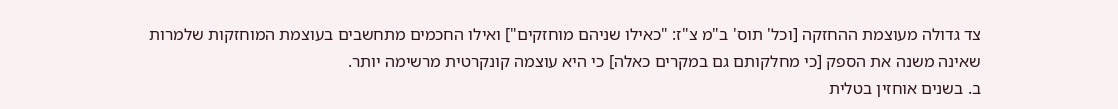צד גדולה מעוצמת ההחזקה [וכל' תוס' ב"מ צ"ז: "כאילו שניהם מוחזקים"] ואילו החכמים מתחשבים בעוצמת המוחזקות שלמרות שאינה משנה את הספק [כי מחלקותם גם במקרים כאלה] כי היא עוצמה קונקרטית מרשימה יותר.
ב. בשנים אוחזין בטלית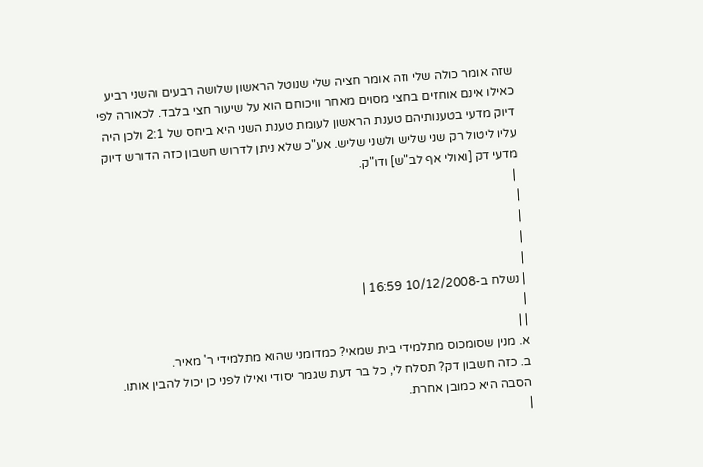שזה אומר כולה שלי וזה אומר חציה שלי שנוטל הראשון שלושה רבעים והשני רביע כאילו אינם אוחזים בחצי מסוים מאחר וויכוחם הוא על שיעור חצי בלבד. לכאורה לפי דיוק מדעי בטענותיהם טענת הראשון לעומת טענת השני היא ביחס של 2:1 ולכן היה עליו ליטול רק שני שליש ולשני שליש. אע"כ שלא ניתן לדרוש חשבון כזה הדורש דיוק מדעי דק [ואולי אף לב"ש] ודו"ק.
 |
|
|
|
|
| נשלח ב-10/12/2008 16:59 |
|
| |
א. מנין שסומכוס מתלמידי בית שמאי? כמדומני שהוא מתלמידי ר' מאיר.
ב. כזה חשבון דק? תסלח לי, כל בר דעת שגמר יסודי ואילו לפני כן יכול להבין אותו. הסבה היא כמובן אחרת.
|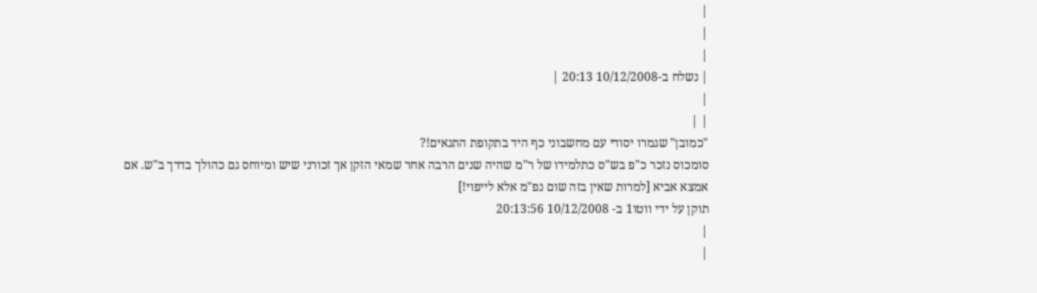|
|
|
| נשלח ב-10/12/2008 20:13 |
|
| |
"כמובן" שגמרו יסודי עם מחשבוני כף היד בתקופת התנאים!?
סומכוס נזכר כ"פ בש"ס כתלמידו של ר"מ שהיה שנים הרבה אחר שמאי הזקן אך זכורני שיש ומיוחס גם כהולך בדרך ב"ש. אם אמצא אביא [למרות שאין בזה שום נפ"מ אלא לייפוי!]
תוקן על ידי ווטו1 ב- 10/12/2008 20:13:56
|
|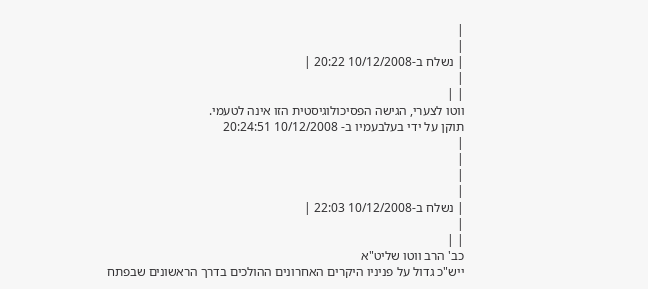|
|
| נשלח ב-10/12/2008 20:22 |
|
| |
ווטו לצערי, הגישה הפסיכולוגיסטית הזו אינה לטעמי.
תוקן על ידי בעלבעמיו ב- 10/12/2008 20:24:51
|
|
|
|
| נשלח ב-10/12/2008 22:03 |
|
| |
כב' הרב ווטו שליט"א
ייש"כ גדול על פניניו היקרים האחרונים ההולכים בדרך הראשונים שבפתח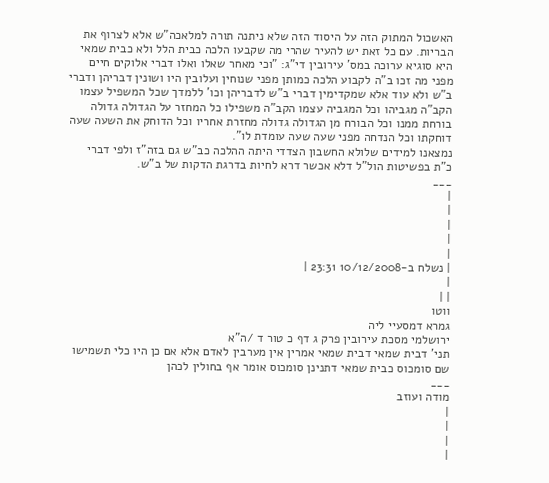האשכול המתוק הזה על היסוד הזה שלא ניתנה תורה למלאכה"ש אלא לצרוף את הבריות. עם כל זאת יש להעיר שהרי מה שקבעו הלכה כבית הלל ולא כבית שמאי היא סוגיא ערוכה במס' עירובין די"ג: "וכי מאחר שאלו ואלו דברי אלוקים חיים מפני מה זכו ב"ה לקבוע הלכה כמותן מפני שנוחין ועלובין היו ושונין דבריהן ודברי ב"ש ולא עוד אלא שמקדימין דברי ב"ש לדבריהן וכו' ללמדך שכל המשפיל עצמו הקב"ה מגביהו וכל המגביה עצמו הקב"ה משפילו כל המחזר על הגדולה גדולה בורחת ממנו וכל הבורח מן הגדולה גדולה מחזרת אחריו וכל הדוחק את השעה שעה דוחקתו וכל הנדחה מפני שעה שעה עומדת לו".
נמצאנו למידים שלולא החשבון הצדדי היתה ההלכה כב"ש גם בזה"ז ולפי דברי כ"ת בפשיטות הול"ל דלא אכשר דרא לחיות בדרגת הדקות של ב"ש.
___
|
|
|
|
|
| נשלח ב-10/12/2008 23:31 |
|
| |
ווטו
גמרא דמסעיי ליה
ירושלמי מסכת עירובין פרק ג דף כ טור ד /ה"א
תני' דבית שמאי דבית שמאי אמרין אין מערבין לאדם אלא אם כן היו כלי תשמישו שם סומכוס כבית שמאי דתנינן סומכוס אומר אף בחולין לכהן
___
מודה ועוזב
|
|
|
|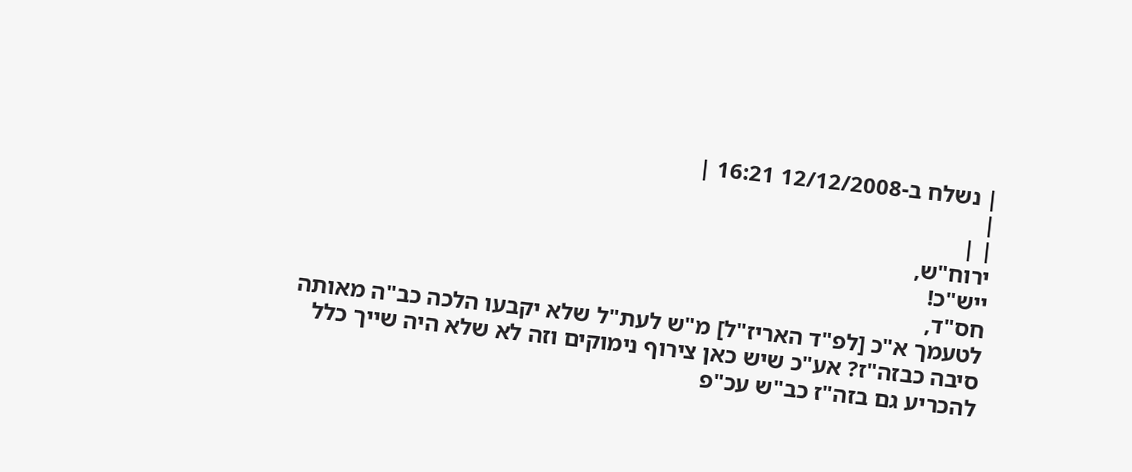| נשלח ב-12/12/2008 16:21 |
|
| |
ירוח"ש,
ייש"כ!
חס"ד,
לטעמך א"כ [לפ"ד האריז"ל] מ"ש לעת"ל שלא יקבעו הלכה כב"ה מאותה סיבה כבזה"ז? אע"כ שיש כאן צירוף נימוקים וזה לא שלא היה שייך כלל להכריע גם בזה"ז כב"ש עכ"פ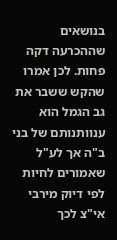בנושאים שההכרעה דקה פחות. לכן אמרו שהקש ששבר את גב הגמל הוא ענוותנותם של בני ב"ה אך לע"ל שאמורים לחיות לפי דיוק מירבי אי"צ לכך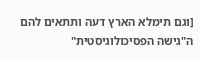[וגם תימלא הארץ דעה ותתאים להם ה"גישה הפסיכולוגיסטית"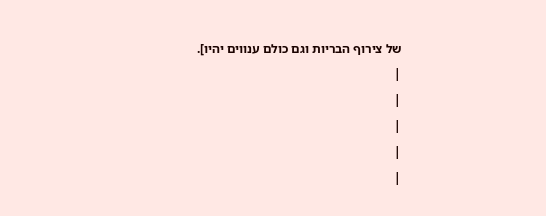של צירוף הבריות וגם כולם ענווים יהיו].
|
|
|
|
|